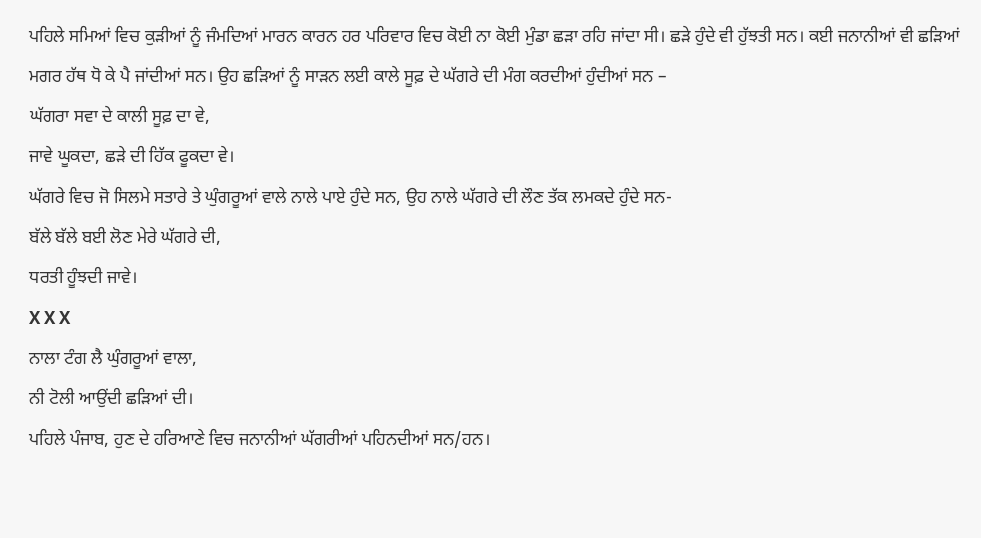ਪਹਿਲੇ ਸਮਿਆਂ ਵਿਚ ਕੁੜੀਆਂ ਨੂੰ ਜੰਮਦਿਆਂ ਮਾਰਨ ਕਾਰਨ ਹਰ ਪਰਿਵਾਰ ਵਿਚ ਕੋਈ ਨਾ ਕੋਈ ਮੁੰਡਾ ਛੜਾ ਰਹਿ ਜਾਂਦਾ ਸੀ। ਛੜੇ ਹੁੰਦੇ ਵੀ ਹੁੱਝਤੀ ਸਨ। ਕਈ ਜਨਾਨੀਆਂ ਵੀ ਛੜਿਆਂ ਮਗਰ ਹੱਥ ਧੋ ਕੇ ਪੈ ਜਾਂਦੀਆਂ ਸਨ। ਉਹ ਛੜਿਆਂ ਨੂੰ ਸਾੜਨ ਲਈ ਕਾਲੇ ਸੂਫ਼ ਦੇ ਘੱਗਰੇ ਦੀ ਮੰਗ ਕਰਦੀਆਂ ਹੁੰਦੀਆਂ ਸਨ –
ਘੱਗਰਾ ਸਵਾ ਦੇ ਕਾਲੀ ਸੂਫ਼ ਦਾ ਵੇ,
ਜਾਵੇ ਘੂਕਦਾ, ਛੜੇ ਦੀ ਹਿੱਕ ਫੂਕਦਾ ਵੇ।
ਘੱਗਰੇ ਵਿਚ ਜੋ ਸਿਲਮੇ ਸਤਾਰੇ ਤੇ ਘੁੰਗਰੂਆਂ ਵਾਲੇ ਨਾਲੇ ਪਾਏ ਹੁੰਦੇ ਸਨ, ਉਹ ਨਾਲੇ ਘੱਗਰੇ ਦੀ ਲੌਣ ਤੱਕ ਲਮਕਦੇ ਹੁੰਦੇ ਸਨ-
ਬੱਲੇ ਬੱਲੇ ਬਈ ਲੋਣ ਮੇਰੇ ਘੱਗਰੇ ਦੀ,
ਧਰਤੀ ਹੂੰਝਦੀ ਜਾਵੇ।
X X X
ਨਾਲਾ ਟੰਗ ਲੈ ਘੁੰਗਰੂਆਂ ਵਾਲਾ,
ਨੀ ਟੋਲੀ ਆਉਂਦੀ ਛੜਿਆਂ ਦੀ।
ਪਹਿਲੇ ਪੰਜਾਬ, ਹੁਣ ਦੇ ਹਰਿਆਣੇ ਵਿਚ ਜਨਾਨੀਆਂ ਘੱਗਰੀਆਂ ਪਹਿਨਦੀਆਂ ਸਨ/ਹਨ।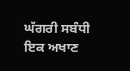ਘੱਗਰੀ ਸਬੰਧੀ ਇਕ ਅਖਾਣ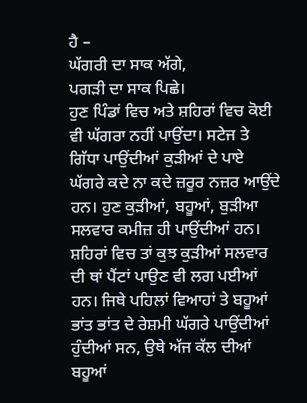ਹੈ –
ਘੱਗਰੀ ਦਾ ਸਾਕ ਅੱਗੇ,
ਪਗੜੀ ਦਾ ਸਾਕ ਪਿਛੇ।
ਹੁਣ ਪਿੰਡਾਂ ਵਿਚ ਅਤੇ ਸ਼ਹਿਰਾਂ ਵਿਚ ਕੋਈ ਵੀ ਘੱਗਰਾ ਨਹੀਂ ਪਾਉਂਦਾ। ਸਟੇਜ ਤੇ ਗਿੱਧਾ ਪਾਉਂਦੀਆਂ ਕੁੜੀਆਂ ਦੇ ਪਾਏ ਘੱਗਰੇ ਕਦੇ ਨਾ ਕਦੇ ਜ਼ਰੂਰ ਨਜ਼ਰ ਆਉਂਦੇ ਹਨ। ਹੁਣ ਕੁੜੀਆਂ, ਬਹੂਆਂ, ਬੁੜੀਆ ਸਲਵਾਰ ਕਮੀਜ਼ ਹੀ ਪਾਉਂਦੀਆਂ ਹਨ। ਸ਼ਹਿਰਾਂ ਵਿਚ ਤਾਂ ਕੁਝ ਕੁੜੀਆਂ ਸਲਵਾਰ ਦੀ ਥਾਂ ਪੈਂਟਾਂ ਪਾਉਣ ਵੀ ਲਗ ਪਈਆਂ ਹਨ। ਜਿਥੇ ਪਹਿਲਾਂ ਵਿਆਹਾਂ ਤੇ ਬਹੂਆਂ ਭਾਂਤ ਭਾਂਤ ਦੇ ਰੇਸ਼ਮੀ ਘੱਗਰੇ ਪਾਉਂਦੀਆਂ ਹੁੰਦੀਆਂ ਸਨ, ਉਥੇ ਅੱਜ ਕੱਲ ਦੀਆਂ ਬਹੂਆਂ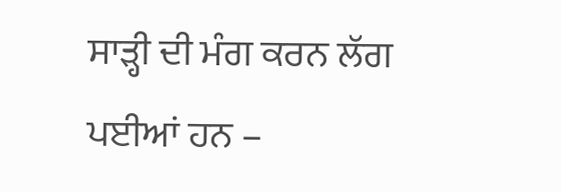ਸਾੜ੍ਹੀ ਦੀ ਮੰਗ ਕਰਨ ਲੱਗ ਪਈਆਂ ਹਨ –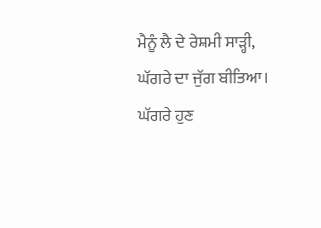ਮੈਨੂੰ ਲੈ ਦੇ ਰੇਸ਼ਮੀ ਸਾੜ੍ਹੀ,
ਘੱਗਰੇ ਦਾ ਜੁੱਗ ਬੀਤਿਆ।
ਘੱਗਰੇ ਹੁਣ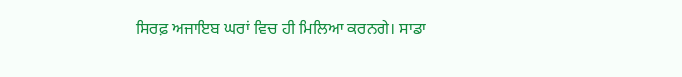ਸਿਰਫ਼ ਅਜਾਇਬ ਘਰਾਂ ਵਿਚ ਹੀ ਮਿਲਿਆ ਕਰਨਗੇ। ਸਾਡਾ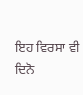ਇਹ ਵਿਰਸਾ ਵੀ ਦਿਨੋ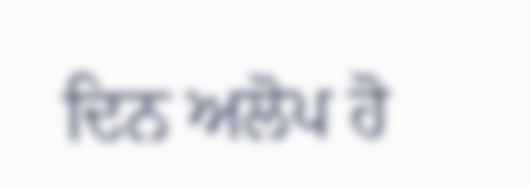ਦਿਨ ਅਲੋਪ ਹੋ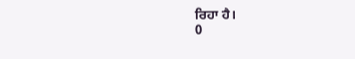ਰਿਹਾ ਹੈ।
0